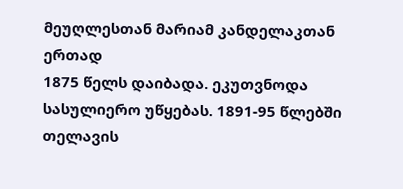მეუღლესთან მარიამ კანდელაკთან ერთად
1875 წელს დაიბადა. ეკუთვნოდა სასულიერო უწყებას. 1891-95 წლებში თელავის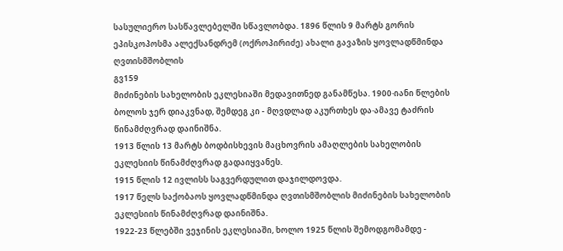სასულიერო სასწავლებელში სწავლობდა. 1896 წლის 9 მარტს გორის ეპისკოპოსმა ალექსანდრემ (ოქროპირიძე) ახალი გავაზის ყოვლადწმინდა ღვთისმშობლის
გვ159
მიძინების სახელობის ეკლესიაში მედავითნედ განამწესა. 1900·იანი წლების ბოლოს ჯერ დიაკვნად, შემდეგ კი - მღვდლად აკურთხეს და·ამავე ტაძრის წინამძღვრად დაინიშნა.
1913 წლის 13 მარტს ბოდბისხევის მაცხოვრის ამაღლების სახელობის ეკლესიის წინამძღვრად გადაიყვანეს.
1915 წლის 12 ივლისს საგვერდულით დაჯილდოვდა.
1917 წელს საქობაოს ყოვლადწმინდა ღვთისმშობლის მიძინების სახელობის ეკლესიის წინამძღვრად დაინიშნა.
1922-23 წლებში ვეჯინის ეკლესიაში, ხოლო 1925 წლის შემოდგომამდე -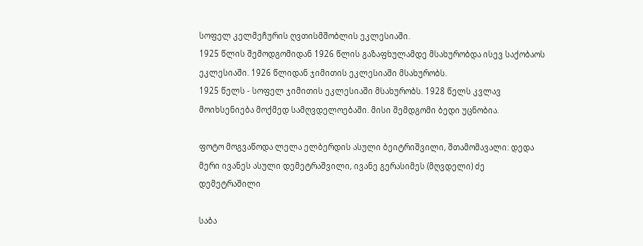სოფელ კელმეჩურის ღვთისმშობლის ეკლესიაში.
1925 წლის შემოდგომიდან 1926 წლის გაზაფხულამდე მსახურობდა ისევ საქობაოს ეკლესიაში. 1926 წლიდან ჯიმითის ეკლესიაში მსახურობს.
1925 წელს - სოფელ ჯიმითის ეკლესიაში მსახურობს. 1928 წელს კვლავ მოიხსენიება მოქმედ სამღვდელოებაში. მისი შემდგომი ბედი უცნობია.

ფოტო მოგვაწოდა ლელა ელბერდის ასული ბეიტრიშვილი, შთამომავალი: დედა მერი ივანეს ასული დემეტრაშვილი, ივანე გერასიმეს (მღვდელი) ძე დემეტრაშილი

საბა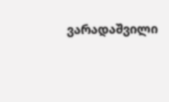ვარადაშვილი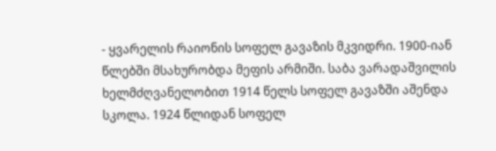- ყვარელის რაიონის სოფელ გავაზის მკვიდრი. 1900-იან წლებში მსახურობდა მეფის არმიში. საბა ვარადაშვილის ხელმძღვანელობით 1914 წელს სოფელ გავაზში აშენდა სკოლა. 1924 წლიდან სოფელ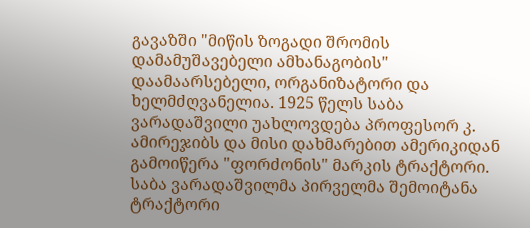გავაზში "მიწის ზოგადი შრომის დამამუშავებელი ამხანაგობის" დაამაარსებელი, ორგანიზატორი და ხელმძღვანელია. 1925 წელს საბა ვარადაშვილი უახლოვდება პროფესორ კ. ამირეჯიბს და მისი დახმარებით ამერიკიდან გამოიწერა "ფორძონის" მარკის ტრაქტორი. საბა ვარადაშვილმა პირველმა შემოიტანა ტრაქტორი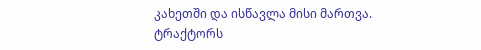კახეთში და ისწავლა მისი მართვა. ტრაქტორს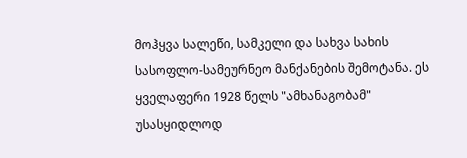მოჰყვა სალეწი, სამკელი და სახვა სახის სასოფლო-სამეურნეო მანქანების შემოტანა. ეს ყველაფერი 1928 წელს "ამხანაგობამ" უსასყიდლოდ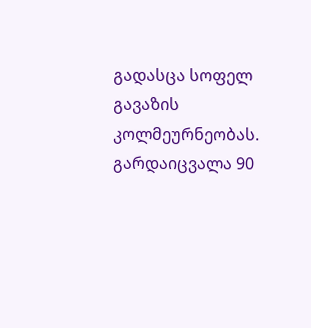გადასცა სოფელ გავაზის კოლმეურნეობას. გარდაიცვალა 90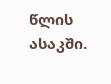წლის ასაკში.